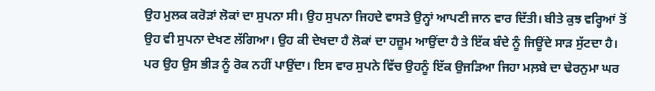ਉਹ ਮੁਲਕ ਕਰੋੜਾਂ ਲੋਕਾਂ ਦਾ ਸੁਪਨਾ ਸੀ। ਉਹ ਸੁਪਨਾ ਜਿਹਦੇ ਵਾਸਤੇ ਉਨ੍ਹਾਂ ਆਪਣੀ ਜਾਨ ਵਾਰ ਦਿੱਤੀ। ਬੀਤੇ ਕੁਝ ਵਰ੍ਹਿਆਂ ਤੋਂ ਉਹ ਵੀ ਸੁਪਨਾ ਦੇਖਣ ਲੱਗਿਆ। ਉਹ ਕੀ ਦੇਖਦਾ ਹੈ ਲੋਕਾਂ ਦਾ ਹਜ਼ੂਮ ਆਉਂਦਾ ਹੈ ਤੇ ਇੱਕ ਬੰਦੇ ਨੂੰ ਜਿਊਂਦੇ ਸਾੜ ਸੁੱਟਦਾ ਹੈ। ਪਰ ਉਹ ਉਸ ਭੀੜ ਨੂੰ ਰੋਕ ਨਹੀਂ ਪਾਉਂਦਾ। ਇਸ ਵਾਰ ਸੁਪਨੇ ਵਿੱਚ ਉਹਨੂੰ ਇੱਕ ਉਜੜਿਆ ਜਿਹਾ ਮਲ਼ਬੇ ਦਾ ਢੇਰਨੁਮਾ ਘਰ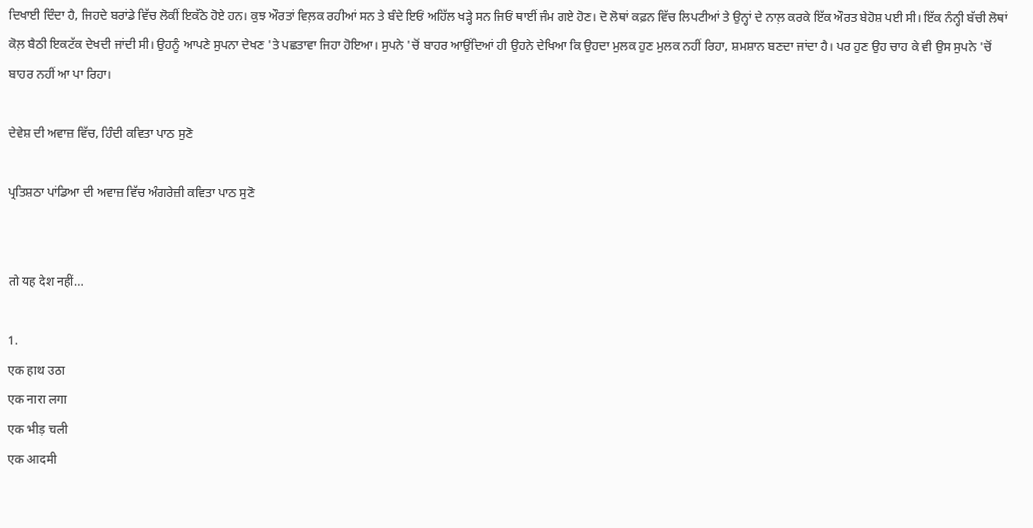ਦਿਖਾਈ ਦਿੰਦਾ ਹੈ, ਜਿਹਦੇ ਬਰਾਂਡੇ ਵਿੱਚ ਲੋਕੀਂ ਇਕੱਠੇ ਹੋਏ ਹਨ। ਕੁਝ ਔਰਤਾਂ ਵਿਲ਼ਕ ਰਹੀਆਂ ਸਨ ਤੇ ਬੰਦੇ ਇਓਂ ਅਹਿੱਲ ਖੜ੍ਹੇ ਸਨ ਜਿਓਂ ਥਾਈਂ ਜੰਮ ਗਏ ਹੋਣ। ਦੋ ਲੋਥਾਂ ਕਫ਼ਨ ਵਿੱਚ ਲਿਪਟੀਆਂ ਤੇ ਉਨ੍ਹਾਂ ਦੇ ਨਾਲ਼ ਕਰਕੇ ਇੱਕ ਔਰਤ ਬੇਹੋਸ਼ ਪਈ ਸੀ। ਇੱਕ ਨੰਨ੍ਹੀ ਬੱਚੀ ਲੋਥਾਂ ਕੋਲ਼ ਬੈਠੀ ਇਕਟੱਕ ਦੇਖਦੀ ਜਾਂਦੀ ਸੀ। ਉਹਨੂੰ ਆਪਣੇ ਸੁਪਨਾ ਦੇਖਣ 'ਤੇ ਪਛਤਾਵਾ ਜਿਹਾ ਹੋਇਆ। ਸੁਪਨੇ 'ਚੋਂ ਬਾਹਰ ਆਉਂਦਿਆਂ ਹੀ ਉਹਨੇ ਦੇਖਿਆ ਕਿ ਉਹਦਾ ਮੁਲਕ ਹੁਣ ਮੁਲਕ ਨਹੀਂ ਰਿਹਾ, ਸ਼ਮਸ਼ਾਨ ਬਣਦਾ ਜਾਂਦਾ ਹੈ। ਪਰ ਹੁਣ ਉਹ ਚਾਹ ਕੇ ਵੀ ਉਸ ਸੁਪਨੇ 'ਚੋਂ ਬਾਹਰ ਨਹੀਂ ਆ ਪਾ ਰਿਹਾ।

ਦੇਵੇਸ਼ ਦੀ ਅਵਾਜ਼ ਵਿੱਚ, ਹਿੰਦੀ ਕਵਿਤਾ ਪਾਠ ਸੁਣੋ

ਪ੍ਰਤਿਸ਼ਠਾ ਪਾਂਡਿਆ ਦੀ ਅਵਾਜ਼ ਵਿੱਚ ਅੰਗਰੇਜ਼ੀ ਕਵਿਤਾ ਪਾਠ ਸੁਣੋ


तो यह देश नहीं…

1.
एक हाथ उठा
एक नारा लगा
एक भीड़ चली
एक आदमी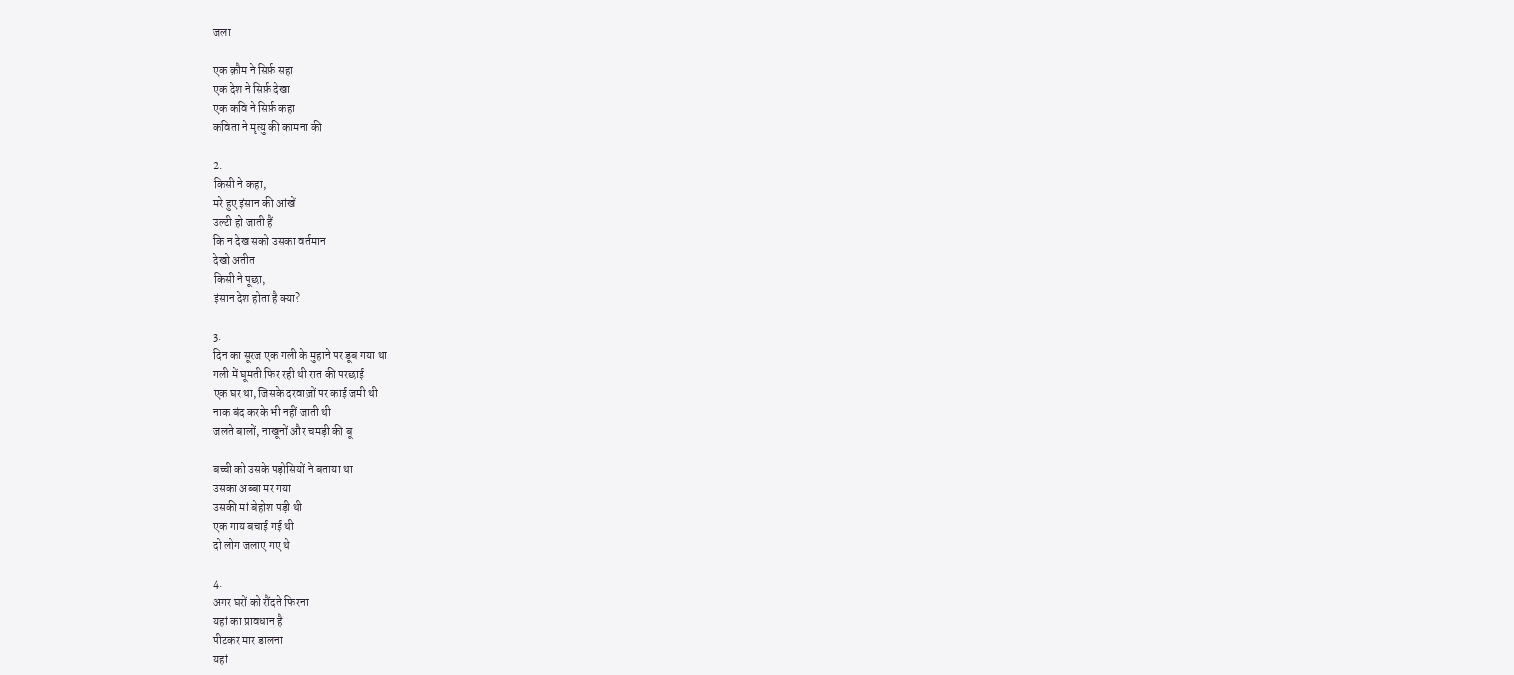जला

एक क़ौम ने सिर्फ़ सहा
एक देश ने सिर्फ़ देखा
एक कवि ने सिर्फ़ कहा
कविता ने मृत्यु की कामना की

2.
किसी ने कहा,
मरे हुए इंसान की आंखें
उल्टी हो जाती हैं
कि न देख सको उसका वर्तमान
देखो अतीत
किसी ने पूछा,
इंसान देश होता है क्या?

3.
दिन का सूरज एक गली के मुहाने पर डूब गया था
गली में घूमती फिर रही थी रात की परछाई
एक घर था, जिसके दरवाज़ों पर काई जमी थी
नाक बंद करके भी नहीं जाती थी
जलते बालों, नाखूनों और चमड़ी की बू

बच्ची को उसके पड़ोसियों ने बताया था
उसका अब्बा मर गया
उसकी मां बेहोश पड़ी थी
एक गाय बचाई गई थी
दो लोग जलाए गए थे

4.
अगर घरों को रौंदते फिरना
यहां का प्रावधान है
पीटकर मार डालना
यहां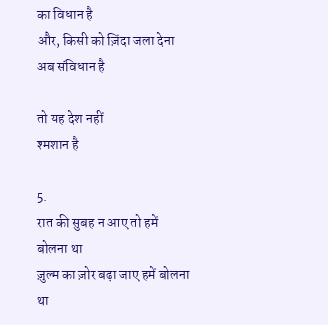का विधान है
और, किसी को ज़िंदा जला देना
अब संविधान है

तो यह देश नहीं
श्मशान है

5.
रात की सुबह न आए तो हमें बोलना था
ज़ुल्म का ज़ोर बढ़ा जाए हमें बोलना था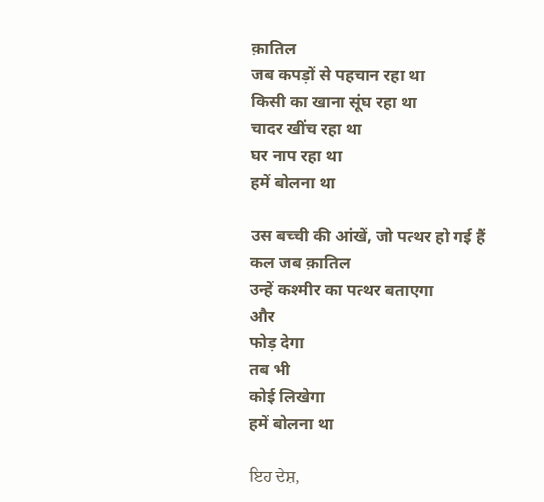क़ातिल
जब कपड़ों से पहचान रहा था
किसी का खाना सूंघ रहा था
चादर खींच रहा था
घर नाप रहा था
हमें बोलना था

उस बच्ची की आंखें, जो पत्थर हो गई हैं
कल जब क़ातिल
उन्हें कश्मीर का पत्थर बताएगा
और
फोड़ देगा
तब भी
कोई लिखेगा
हमें बोलना था

ਇਹ ਦੇਸ਼,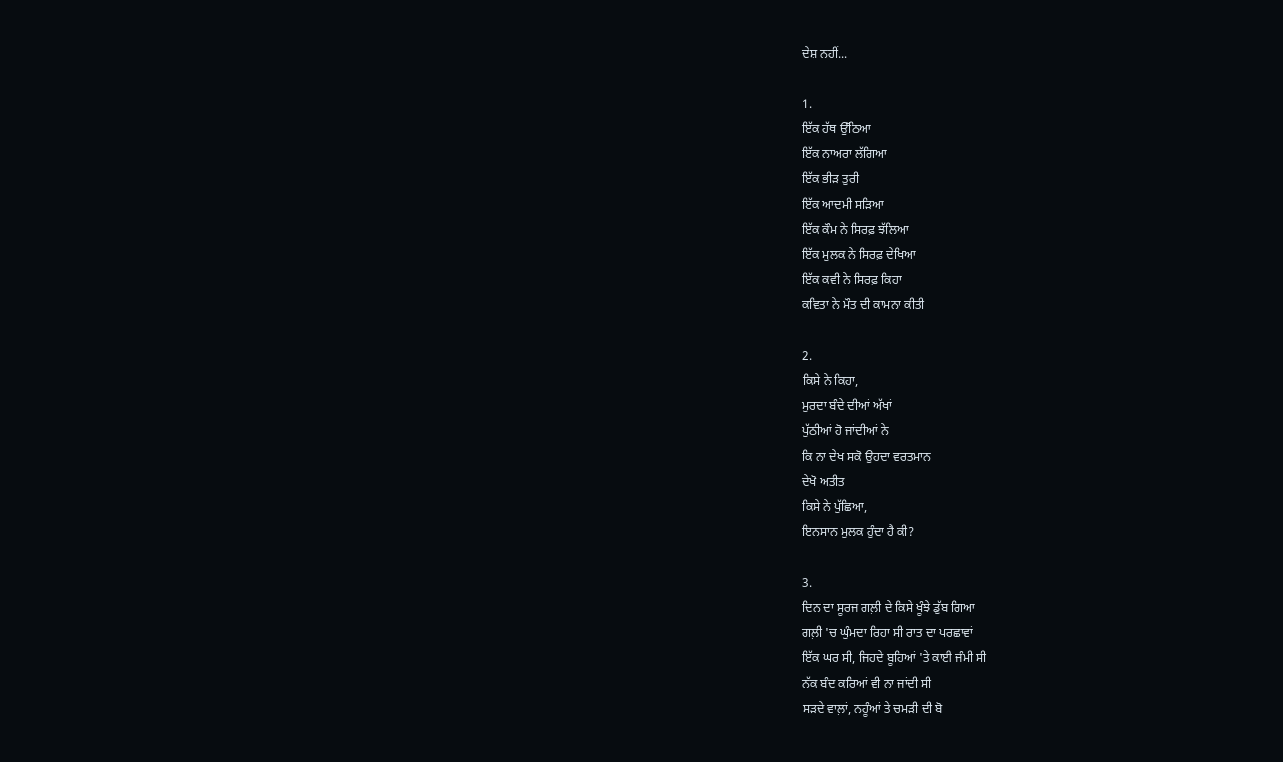ਦੇਸ਼ ਨਹੀਂ...

1.
ਇੱਕ ਹੱਥ ਉੱਠਿਆ
ਇੱਕ ਨਾਅਰਾ ਲੱਗਿਆ
ਇੱਕ ਭੀੜ ਤੁਰੀ
ਇੱਕ ਆਦਮੀ ਸੜਿਆ
ਇੱਕ ਕੌਮ ਨੇ ਸਿਰਫ਼ ਝੱਲਿਆ
ਇੱਕ ਮੁਲਕ ਨੇ ਸਿਰਫ਼ ਦੇਖਿਆ
ਇੱਕ ਕਵੀ ਨੇ ਸਿਰਫ਼ ਕਿਹਾ
ਕਵਿਤਾ ਨੇ ਮੌਤ ਦੀ ਕਾਮਨਾ ਕੀਤੀ

2.
ਕਿਸੇ ਨੇ ਕਿਹਾ,
ਮੁਰਦਾ ਬੰਦੇ ਦੀਆਂ ਅੱਖਾਂ
ਪੁੱਠੀਆਂ ਹੋ ਜਾਂਦੀਆਂ ਨੇ
ਕਿ ਨਾ ਦੇਖ ਸਕੋ ਉਹਦਾ ਵਰਤਮਾਨ
ਦੇਖੋ ਅਤੀਤ
ਕਿਸੇ ਨੇ ਪੁੱਛਿਆ,
ਇਨਸਾਨ ਮੁਲਕ ਹੁੰਦਾ ਹੈ ਕੀ?

3.
ਦਿਨ ਦਾ ਸੂਰਜ ਗਲ਼ੀ ਦੇ ਕਿਸੇ ਖੂੰਝੇ ਡੁੱਬ ਗਿਆ
ਗਲ਼ੀ 'ਚ ਘੁੰਮਦਾ ਰਿਹਾ ਸੀ ਰਾਤ ਦਾ ਪਰਛਾਵਾਂ
ਇੱਕ ਘਰ ਸੀ, ਜਿਹਦੇ ਬੂਹਿਆਂ 'ਤੇ ਕਾਈ ਜੰਮੀ ਸੀ
ਨੱਕ ਬੰਦ ਕਰਿਆਂ ਵੀ ਨਾ ਜਾਂਦੀ ਸੀ
ਸੜਦੇ ਵਾਲ਼ਾਂ, ਨਹੂੰਆਂ ਤੇ ਚਮੜੀ ਦੀ ਬੋ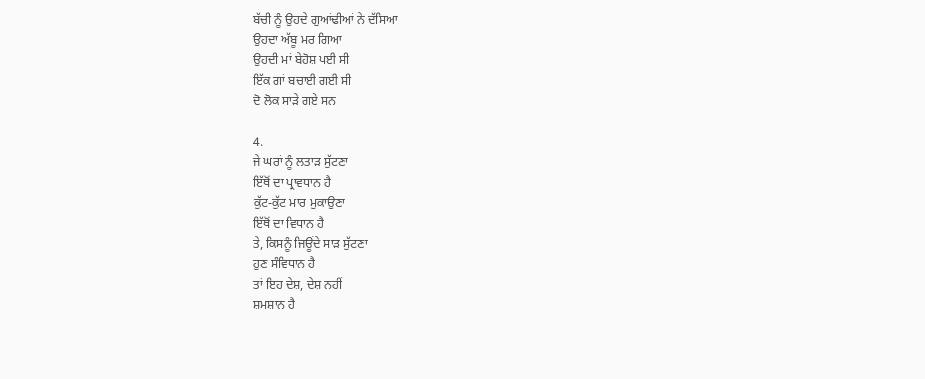ਬੱਚੀ ਨੂੰ ਉਹਦੇ ਗੁਆਂਢੀਆਂ ਨੇ ਦੱਸਿਆ
ਉਹਦਾ ਅੱਬੂ ਮਰ ਗਿਆ
ਉਹਦੀ ਮਾਂ ਬੇਹੋਸ਼ ਪਈ ਸੀ
ਇੱਕ ਗਾਂ ਬਚਾਈ ਗਈ ਸੀ
ਦੋ ਲੋਕ ਸਾੜੇ ਗਏ ਸਨ

4.
ਜੇ ਘਰਾਂ ਨੂੰ ਲਤਾੜ ਸੁੱਟਣਾ
ਇੱਥੋਂ ਦਾ ਪ੍ਰਾਵਧਾਨ ਹੈ
ਕੁੱਟ-ਕੁੱਟ ਮਾਰ ਮੁਕਾਉਣਾ
ਇੱਥੋਂ ਦਾ ਵਿਧਾਨ ਹੈ
ਤੇ, ਕਿਸਨੂੰ ਜਿਊਂਦੇ ਸਾੜ ਸੁੱਟਣਾ
ਹੁਣ ਸੰਵਿਧਾਨ ਹੈ
ਤਾਂ ਇਹ ਦੇਸ਼, ਦੇਸ਼ ਨਹੀਂ
ਸ਼ਮਸ਼ਾਨ ਹੈ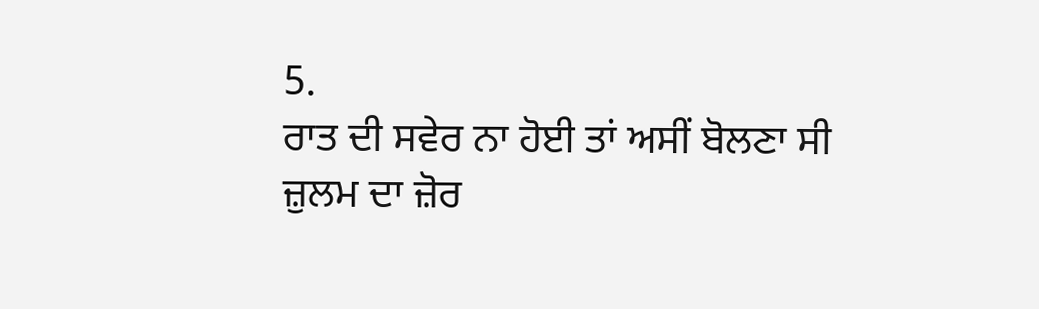5.
ਰਾਤ ਦੀ ਸਵੇਰ ਨਾ ਹੋਈ ਤਾਂ ਅਸੀਂ ਬੋਲਣਾ ਸੀ
ਜ਼ੁਲਮ ਦਾ ਜ਼ੋਰ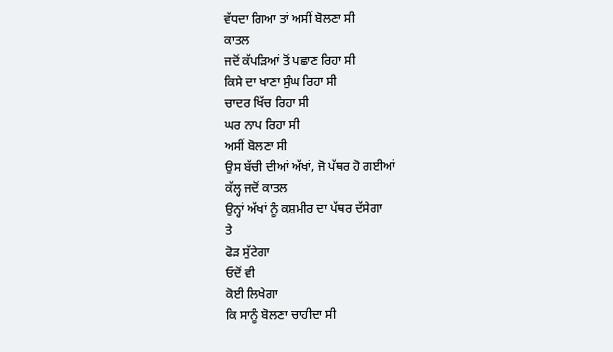ਵੱਧਦਾ ਗਿਆ ਤਾਂ ਅਸੀਂ ਬੋਲਣਾ ਸੀ
ਕਾਤਲ
ਜਦੋਂ ਕੱਪੜਿਆਂ ਤੋਂ ਪਛਾਣ ਰਿਹਾ ਸੀ
ਕਿਸੇ ਦਾ ਖਾਣਾ ਸੁੰਘ ਰਿਹਾ ਸੀ
ਚਾਦਰ ਖਿੱਚ ਰਿਹਾ ਸੀ
ਘਰ ਨਾਪ ਰਿਹਾ ਸੀ
ਅਸੀਂ ਬੋਲਣਾ ਸੀ
ਉਸ ਬੱਚੀ ਦੀਆਂ ਅੱਖਾਂ, ਜੋ ਪੱਥਰ ਹੋ ਗਈਆਂ
ਕੱਲ੍ਹ ਜਦੋਂ ਕਾਤਲ
ਉਨ੍ਹਾਂ ਅੱਖਾਂ ਨੂੰ ਕਸ਼ਮੀਰ ਦਾ ਪੱਥਰ ਦੱਸੇਗਾ
ਤੇ
ਫੋੜ ਸੁੱਟੇਗਾ
ਓਦੋਂ ਵੀ
ਕੋਈ ਲਿਖੇਗਾ
ਕਿ ਸਾਨੂੰ ਬੋਲਣਾ ਚਾਹੀਦਾ ਸੀ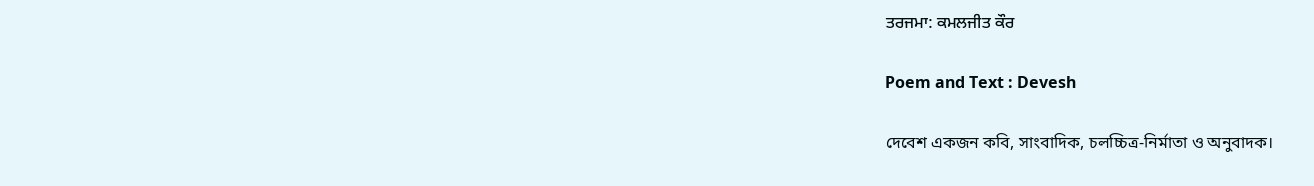ਤਰਜਮਾ: ਕਮਲਜੀਤ ਕੌਰ

Poem and Text : Devesh

দেবেশ একজন কবি, সাংবাদিক, চলচ্চিত্র-নির্মাতা ও অনুবাদক।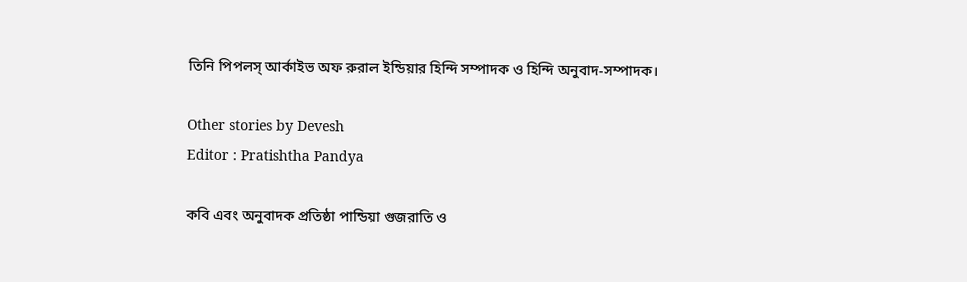তিনি পিপলস্ আর্কাইভ অফ রুরাল ইন্ডিয়ার হিন্দি সম্পাদক ও হিন্দি অনুবাদ-সম্পাদক।

Other stories by Devesh
Editor : Pratishtha Pandya

কবি এবং অনুবাদক প্রতিষ্ঠা পান্ডিয়া গুজরাতি ও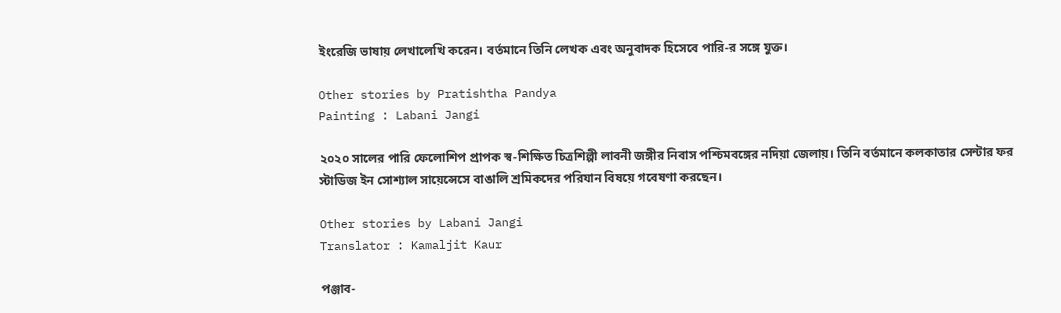ইংরেজি ভাষায় লেখালেখি করেন। বর্তমানে তিনি লেখক এবং অনুবাদক হিসেবে পারি-র সঙ্গে যুক্ত।

Other stories by Pratishtha Pandya
Painting : Labani Jangi

২০২০ সালের পারি ফেলোশিপ প্রাপক স্ব-শিক্ষিত চিত্রশিল্পী লাবনী জঙ্গীর নিবাস পশ্চিমবঙ্গের নদিয়া জেলায়। তিনি বর্তমানে কলকাতার সেন্টার ফর স্টাডিজ ইন সোশ্যাল সায়েন্সেসে বাঙালি শ্রমিকদের পরিযান বিষয়ে গবেষণা করছেন।

Other stories by Labani Jangi
Translator : Kamaljit Kaur

পঞ্জাব-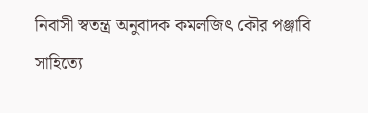নিবাসী স্বতন্ত্র অনুবাদক কমলজিৎ কৌর পঞ্জাবি সাহিত্যে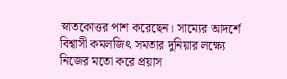স্নাতকোত্তর পাশ করেছেন। সাম্যের আদর্শে বিশ্বাসী কমলজিৎ সমতার দুনিয়ার লক্ষ্যে নিজের মতো করে প্রয়াস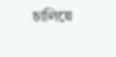চালিয়ে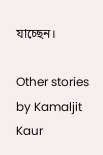যাচ্ছেন।

Other stories by Kamaljit Kaur